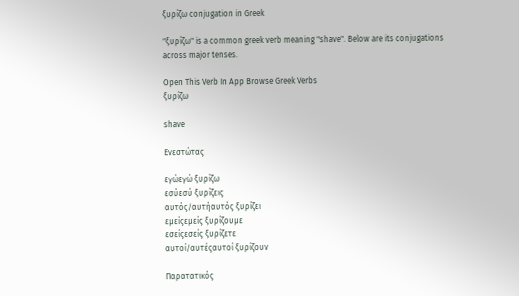ξυρίζω conjugation in Greek

"ξυρίζω" is a common greek verb meaning "shave". Below are its conjugations across major tenses.

Open This Verb In App Browse Greek Verbs
ξυρίζω

shave

Ενεστώτας

εγώεγώ ξυρίζω
εσύεσύ ξυρίζεις
αυτός/αυτήαυτός ξυρίζει
εμείςεμείς ξυρίζουμε
εσείςεσείς ξυρίζετε
αυτοί/αυτέςαυτοί ξυρίζουν

Παρατατικός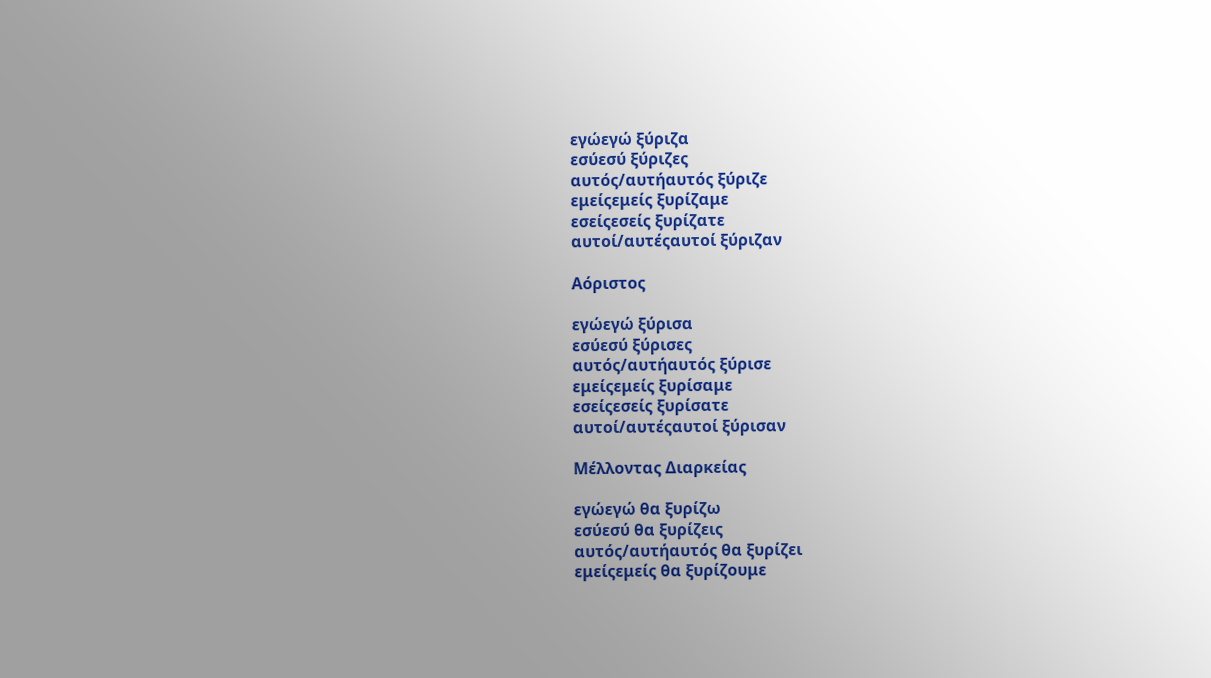εγώεγώ ξύριζα
εσύεσύ ξύριζες
αυτός/αυτήαυτός ξύριζε
εμείςεμείς ξυρίζαμε
εσείςεσείς ξυρίζατε
αυτοί/αυτέςαυτοί ξύριζαν

Αόριστος

εγώεγώ ξύρισα
εσύεσύ ξύρισες
αυτός/αυτήαυτός ξύρισε
εμείςεμείς ξυρίσαμε
εσείςεσείς ξυρίσατε
αυτοί/αυτέςαυτοί ξύρισαν

Μέλλοντας Διαρκείας

εγώεγώ θα ξυρίζω
εσύεσύ θα ξυρίζεις
αυτός/αυτήαυτός θα ξυρίζει
εμείςεμείς θα ξυρίζουμε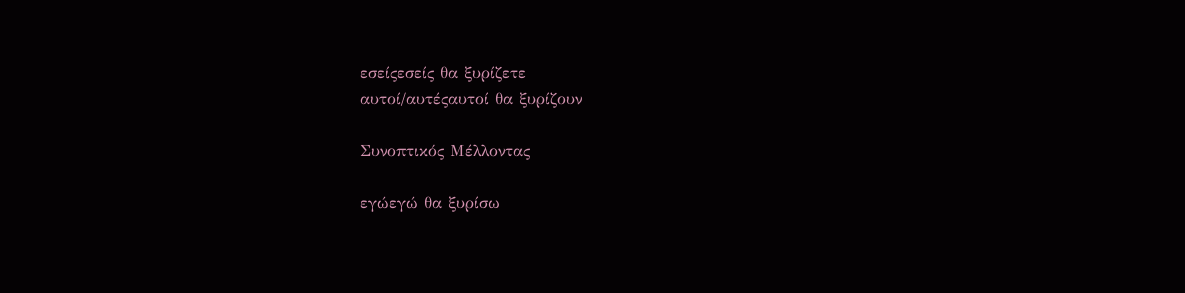εσείςεσείς θα ξυρίζετε
αυτοί/αυτέςαυτοί θα ξυρίζουν

Συνοπτικός Μέλλοντας

εγώεγώ θα ξυρίσω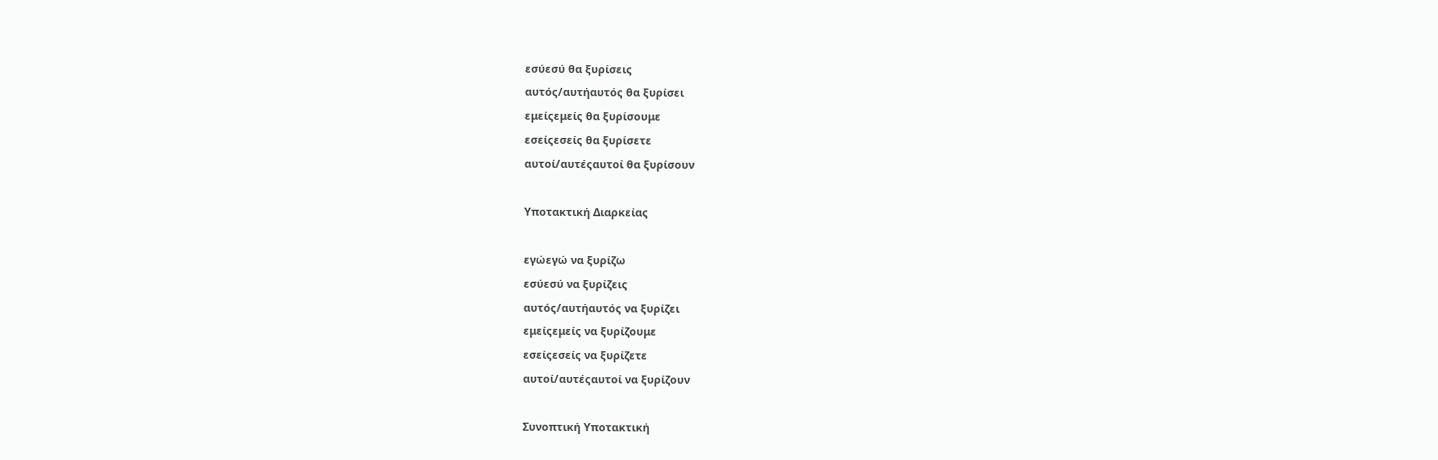εσύεσύ θα ξυρίσεις
αυτός/αυτήαυτός θα ξυρίσει
εμείςεμείς θα ξυρίσουμε
εσείςεσείς θα ξυρίσετε
αυτοί/αυτέςαυτοί θα ξυρίσουν

Υποτακτική Διαρκείας

εγώεγώ να ξυρίζω
εσύεσύ να ξυρίζεις
αυτός/αυτήαυτός να ξυρίζει
εμείςεμείς να ξυρίζουμε
εσείςεσείς να ξυρίζετε
αυτοί/αυτέςαυτοί να ξυρίζουν

Συνοπτική Υποτακτική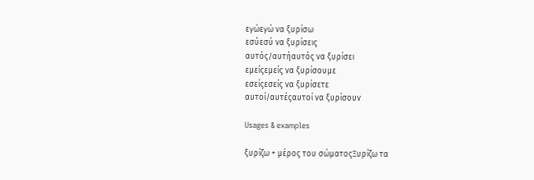εγώεγώ να ξυρίσω
εσύεσύ να ξυρίσεις
αυτός/αυτήαυτός να ξυρίσει
εμείςεμείς να ξυρίσουμε
εσείςεσείς να ξυρίσετε
αυτοί/αυτέςαυτοί να ξυρίσουν

Usages & examples

ξυρίζω + μέρος του σώματοςΞυρίζω τα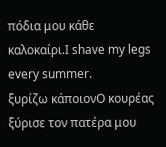πόδια μου κάθε καλοκαίρι.I shave my legs every summer.
ξυρίζω κάποιονΟ κουρέας ξύρισε τον πατέρα μου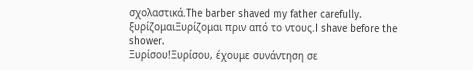σχολαστικά.The barber shaved my father carefully.
ξυρίζομαιΞυρίζομαι πριν από το ντους.I shave before the shower.
Ξυρίσου!Ξυρίσου, έχουμε συνάντηση σε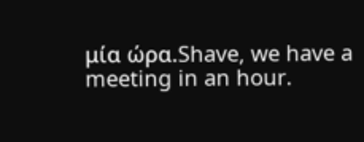μία ώρα.Shave, we have a meeting in an hour.